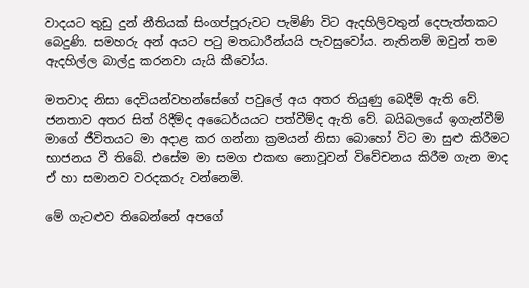වාදයට තුඩු දුන් නීතියක් සිංගප්පූරුවට පැමිණි විට ඇදහිලිවතුන් දෙපැත්තකට බෙදුණි. සමහරු අන් අයට පටු මතධාරීන්යයි පැවසුවෝය. නැතිනම් ඔවුන් තම ඇදහිල්ල බාල්දු කරනවා යැයි කීවෝය.

මතවාද නිසා දෙවියන්වහන්සේගේ පවුලේ අය අතර තියුණු බෙදීම් ඇති වේ. ජනතාව අතර සිත් රිදීම්ද අධෛර්යයට පත්වීම්ද ඇති වේ. බයිබලයේ ඉගැන්වීම් මාගේ ජීවිතයට මා අදාළ කර ගන්නා ක්‍රමයන් නිසා බොහෝ විට මා සුළු කිරීමට භාජනය වී තිබේ. එසේම මා සමග එකඟ නොවූවන් විවේචනය කිරීම ගැන මාද ඒ හා සමානව වරදකරු වන්නෙමි.

මේ ගැටළුව තිබෙන්නේ අපගේ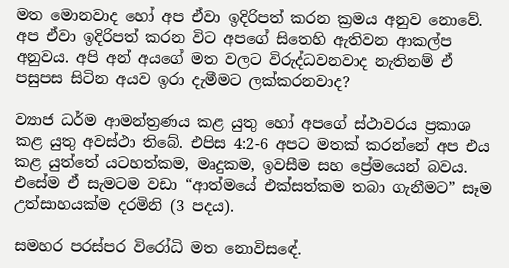මත මොනවාද හෝ අප ඒවා ඉදිරිපත් කරන ක්‍රමය අනුව නොවේ. අප ඒවා ඉදිරිපත් කරන විට අපගේ සිතෙහි ඇතිවන ආකල්ප අනුවය. අපි අන් අයගේ මත වලට විරුද්ධවනවාද නැතිනම් ඒ පසුපස සිටින අයව ඉරා දැමීමට ලක්කරනවාද?

ව්‍යාජ ධර්ම ආමන්ත්‍රණය කළ යුතු හෝ අපගේ ස්ථාවරය ප්‍රකාශ කළ යුතු අවස්ථා තිබේ. එපිස 4:2-6 අපට මතක් කරන්නේ අප එය කළ යුත්තේ යටහත්කම, මෘදුකම, ඉවසීම සහ ප්‍රේමයෙන් බවය. එසේම ඒ සැමටම වඩා “ආත්මයේ එක්සත්කම තබා ගැනීමට” සෑම උත්සාහයක්ම දරමිනි (3 පදය).

සමහර පරස්පර විරෝධි මත නොවිසඳේ.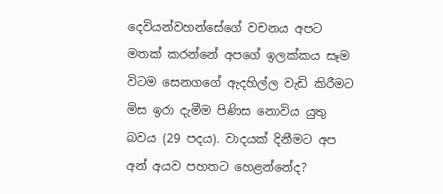දෙවියන්වහන්සේගේ වචනය අපට මතක් කරන්නේ අපගේ ඉලක්කය සෑම විටම සෙනගගේ ඇදහිල්ල වැඩි කිරීමට මිස ඉරා දැමීම පිණිස නොවිය යුතු බවය (29 පදය). වාදයක් දිනීමට අප අන් අයව පහතට හෙළන්නේද?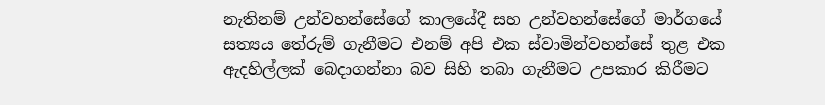නැතිනම් උන්වහන්සේගේ කාලයේදී සහ උන්වහන්සේගේ මාර්ගයේ සත්‍යය තේරුම් ගැනීමට එනම් අපි එක ස්වාමින්වහන්සේ තුළ එක ඇදහිල්ලක් බෙදාගන්නා බව සිහි තබා ගැනීමට උපකාර කිරීමට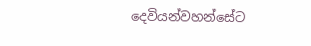දෙවියන්වහන්සේට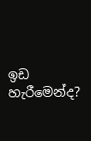ඉඩ හැරීමෙන්ද?